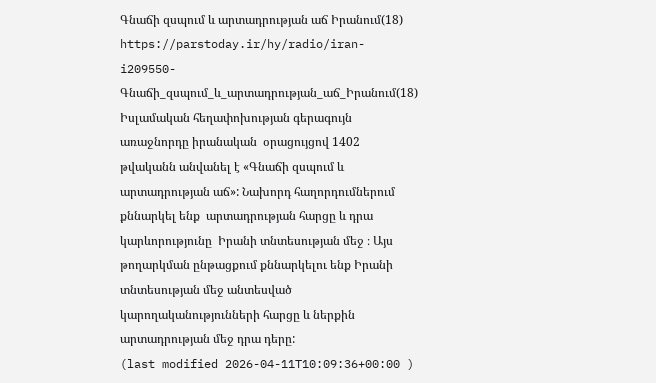Գնաճի զսպում և արտադրության աճ Իրանում(18)
https://parstoday.ir/hy/radio/iran-i209550-Գնաճի_զսպում_և_արտադրության_աճ_Իրանում(18)
Իսլամական հեղափոխության գերագույն առաջնորդը իրանական  օրացույցով 1402 թվականն անվանել է «Գնաճի զսպում և արտադրության աճ»: Նախորդ հաղորդումներում քննարկել ենք  արտադրության հարցը և դրա կարևորությունը  Իրանի տնտեսության մեջ ։ Այս թողարկման ընթացքում քննարկելու ենք Իրանի տնտեսության մեջ անտեսված կարողականությունների հարցը և ներքին արտադրության մեջ դրա դերը:
(last modified 2026-04-11T10:09:36+00:00 )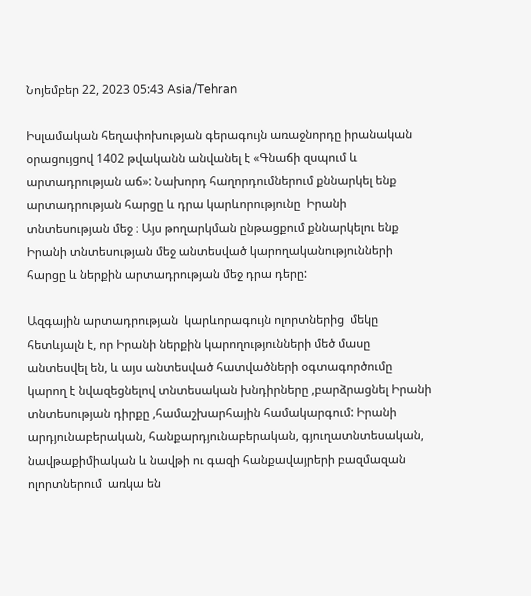Նոյեմբեր 22, 2023 05:43 Asia/Tehran

Իսլամական հեղափոխության գերագույն առաջնորդը իրանական  օրացույցով 1402 թվականն անվանել է «Գնաճի զսպում և արտադրության աճ»: Նախորդ հաղորդումներում քննարկել ենք  արտադրության հարցը և դրա կարևորությունը  Իրանի տնտեսության մեջ ։ Այս թողարկման ընթացքում քննարկելու ենք Իրանի տնտեսության մեջ անտեսված կարողականությունների հարցը և ներքին արտադրության մեջ դրա դերը:

Ազգային արտադրության  կարևորագույն ոլորտներից  մեկը հետևյալն է, որ Իրանի ներքին կարողությունների մեծ մասը անտեսվել են, և այս անտեսված հատվածների օգտագործումը կարող է նվազեցնելով տնտեսական խնդիրները ,բարձրացնել Իրանի տնտեսության դիրքը ,համաշխարհային համակարգում: Իրանի արդյունաբերական, հանքարդյունաբերական, գյուղատնտեսական, նավթաքիմիական և նավթի ու գազի հանքավայրերի բազմազան ոլորտներում  առկա են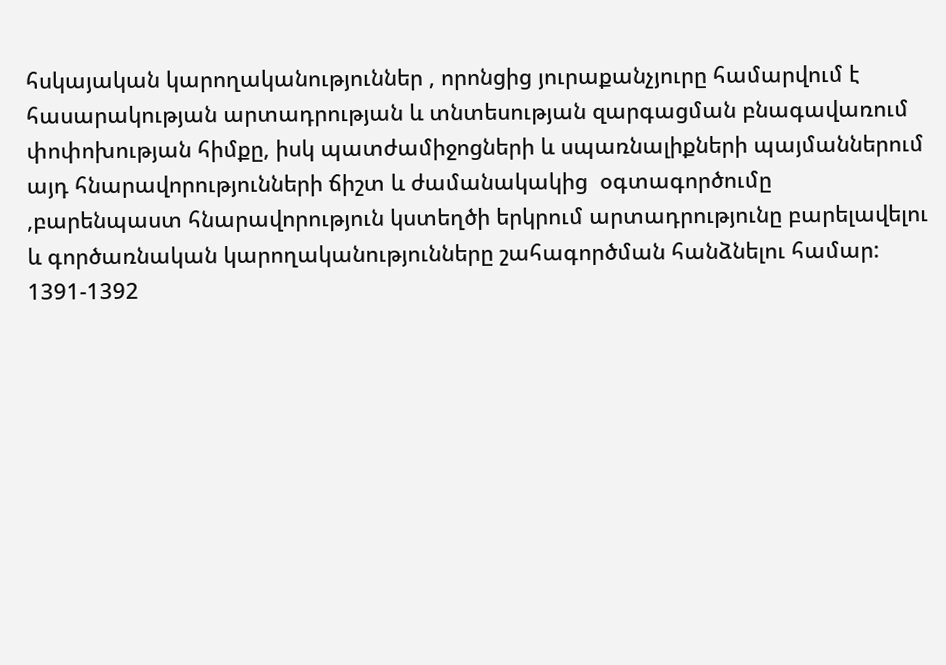հսկայական կարողականություններ , որոնցից յուրաքանչյուրը համարվում է հասարակության արտադրության և տնտեսության զարգացման բնագավառում փոփոխության հիմքը, իսկ պատժամիջոցների և սպառնալիքների պայմաններում այդ հնարավորությունների ճիշտ և ժամանակակից  օգտագործումը ,բարենպաստ հնարավորություն կստեղծի երկրում արտադրությունը բարելավելու  և գործառնական կարողականությունները շահագործման հանձնելու համար: 1391-1392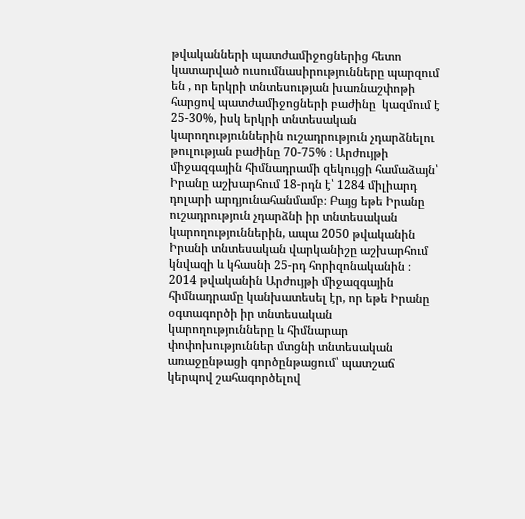թվականների պատժամիջոցներից հետո կատարված ուսումնասիրությունները պարզում են , որ երկրի տնտեսության խառնաշփոթի հարցով պատժամիջոցների բաժինը  կազմում է 25-30%, իսկ երկրի տնտեսական կարողություններին ուշադրություն չդարձնելու թուլության բաժինը 70-75% ։ Արժույթի միջազգային հիմնադրամի զեկույցի համաձայն՝ Իրանը աշխարհում 18-րդն է՝ 1284 միլիարդ դոլարի արդյունահանմամբ։ Բայց եթե Իրանը ուշադրություն չդարձնի իր տնտեսական կարողություններին, ապա 2050 թվականին Իրանի տնտեսական վարկանիշը աշխարհում  կնվազի և կհասնի 25-րդ հորիզոնականին ։ 2014 թվականին Արժույթի միջազգային հիմնադրամը կանխատեսել էր, որ եթե Իրանը օգտագործի իր տնտեսական կարողությունները և հիմնարար փոփոխություններ մտցնի տնտեսական առաջընթացի գործընթացում՝ պատշաճ կերպով շահագործելով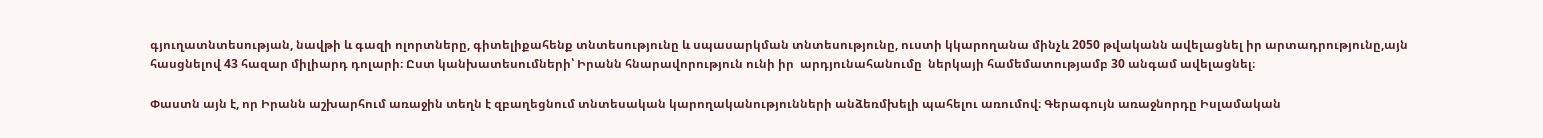գյուղատնտեսության, նավթի և գազի ոլորտները, գիտելիքահենք տնտեսությունը և սպասարկման տնտեսությունը, ուստի կկարողանա մինչև 2050 թվականն ավելացնել իր արտադրությունը,այն հասցնելով 43 հազար միլիարդ դոլարի։ Ըստ կանխատեսումների՝ Իրանն հնարավորություն ունի իր  արդյունահանումը  ներկայի համեմատությամբ 30 անգամ ավելացնել։

Փաստն այն է, որ Իրանն աշխարհում առաջին տեղն է զբաղեցնում տնտեսական կարողականությունների անձեռմխելի պահելու առումով։ Գերագույն առաջնորդը Իսլամական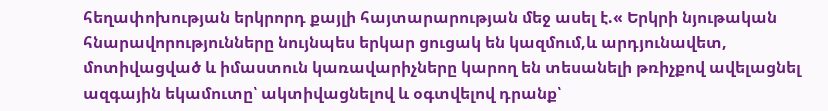հեղափոխության երկրորդ քայլի հայտարարության մեջ ասել է.« Երկրի նյութական հնարավորությունները նույնպես երկար ցուցակ են կազմում,և արդյունավետ, մոտիվացված և իմաստուն կառավարիչները կարող են տեսանելի թռիչքով ավելացնել ազգային եկամուտը՝ ակտիվացնելով և օգտվելով դրանք՝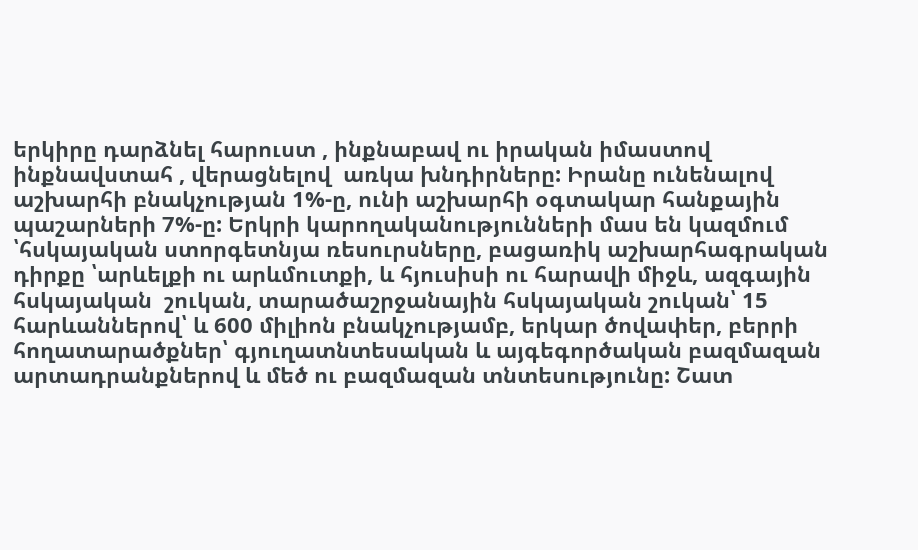երկիրը դարձնել հարուստ , ինքնաբավ ու իրական իմաստով ինքնավստահ , վերացնելով  առկա խնդիրները: Իրանը ունենալով աշխարհի բնակչության 1%-ը, ունի աշխարհի օգտակար հանքային  պաշարների 7%-ը: Երկրի կարողականությունների մաս են կազմում ՝հսկայական ստորգետնյա ռեսուրսները, բացառիկ աշխարհագրական դիրքը ՝արևելքի ու արևմուտքի, և հյուսիսի ու հարավի միջև, ազգային հսկայական  շուկան, տարածաշրջանային հսկայական շուկան՝ 15 հարևաններով՝ և 600 միլիոն բնակչությամբ, երկար ծովափեր, բերրի հողատարածքներ՝ գյուղատնտեսական և այգեգործական բազմազան արտադրանքներով և մեծ ու բազմազան տնտեսությունը: Շատ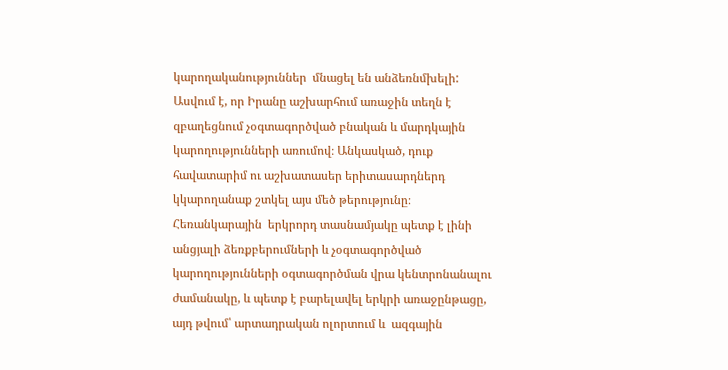կարողականություններ  մնացել են անձեռնմխելի: Ասվում է, որ Իրանը աշխարհում առաջին տեղն է զբաղեցնում չօգտագործված բնական և մարդկային կարողությունների առումով։ Անկասկած, դուք հավատարիմ ու աշխատասեր երիտասարդներդ կկարողանաք շտկել այս մեծ թերությունը։ Հեռանկարային  երկրորդ տասնամյակը պետք է լինի անցյալի ձեռքբերումների և չօգտագործված կարողությունների օգտագործման վրա կենտրոնանալու ժամանակը, և պետք է բարելավել երկրի առաջընթացը, այդ թվում՝ արտադրական ոլորտում և  ազգային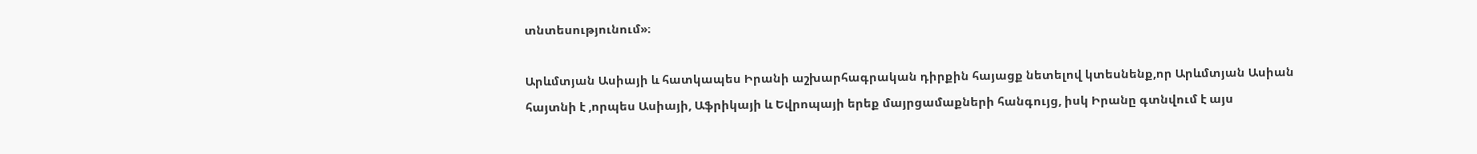տնտեսությունում»։

Արևմտյան Ասիայի և հատկապես Իրանի աշխարհագրական դիրքին հայացք նետելով կտեսնենք,որ Արևմտյան Ասիան հայտնի է ,որպես Ասիայի, Աֆրիկայի և Եվրոպայի երեք մայրցամաքների հանգույց, իսկ Իրանը գտնվում է այս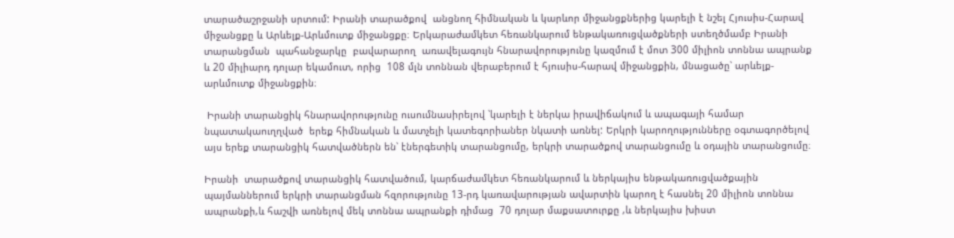տարածաշրջանի սրտում: Իրանի տարածքով  անցնող հիմնական և կարևոր միջանցքներից կարելի է նշել Հյուսիս-Հարավ միջանցքը և Արևելք-Արևմուտք միջանցքը։ Երկարաժամկետ հեռանկարում ենթակառուցվածքների ստեղծմամբ Իրանի տարանցման  պահանջարկը  բավարարող  առավելագույն հնարավորությունը կազմում է մոտ 300 միլիոն տոննա ապրանք և 20 միլիարդ դոլար եկամուտ, որից  108 մլն տոննան վերաբերում է հյուսիս-հարավ միջանցքին, մնացածը՝ արևելք-արևմուտք միջանցքին։

 Իրանի տարանցիկ հնարավորությունը ուսումնասիրելով ՝կարելի է ներկա իրավիճակում և ապագայի համար նպատակաուղղված  երեք հիմնական և մատչելի կատեգորիաներ նկատի առնել: Երկրի կարողությունները օգտագործելով  այս երեք տարանցիկ հատվածներն են՝ էներգետիկ տարանցումը, երկրի տարածքով տարանցումը և օդային տարանցումը։

Իրանի  տարածքով տարանցիկ հատվածում, կարճաժամկետ հեռանկարում և ներկայիս ենթակառուցվածքային պայմաններում երկրի տարանցման հզորությունը 13-րդ կառավարության ավարտին կարող է հասնել 20 միլիոն տոննա ապրանքի,և հաշվի առնելով մեկ տոննա ապրանքի դիմաց  70 դոլար մաքսատուրքը ,և ներկայիս խիստ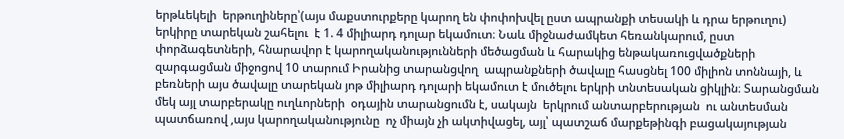երթևեկելի  երթուղիները՝(այս մաքստուրքերը կարող են փոփոխվել ըստ ապրանքի տեսակի և դրա երթուղու) երկիրը տարեկան շահելու  է 1. 4 միլիարդ դոլար եկամուտ։ Նաև միջնաժամկետ հեռանկարում, ըստ փորձագետների, հնարավոր է կարողականությունների մեծացման և հարակից ենթակառուցվածքների զարգացման միջոցով 10 տարում Իրանից տարանցվող  ապրանքների ծավալը հասցնել 100 միլիոն տոննայի, և բեռների այս ծավալը տարեկան յոթ միլիարդ դոլարի եկամուտ է մուծելու երկրի տնտեսական ցիկլին։ Տարանցման մեկ այլ տարբերակը ուղևորների  օդային տարանցումն է, սակայն  երկրում անտարբերության  ու անտեսման պատճառով ,այս կարողականությունը  ոչ միայն չի ակտիվացել, այլ՝ պատշաճ մարքեթինգի բացակայության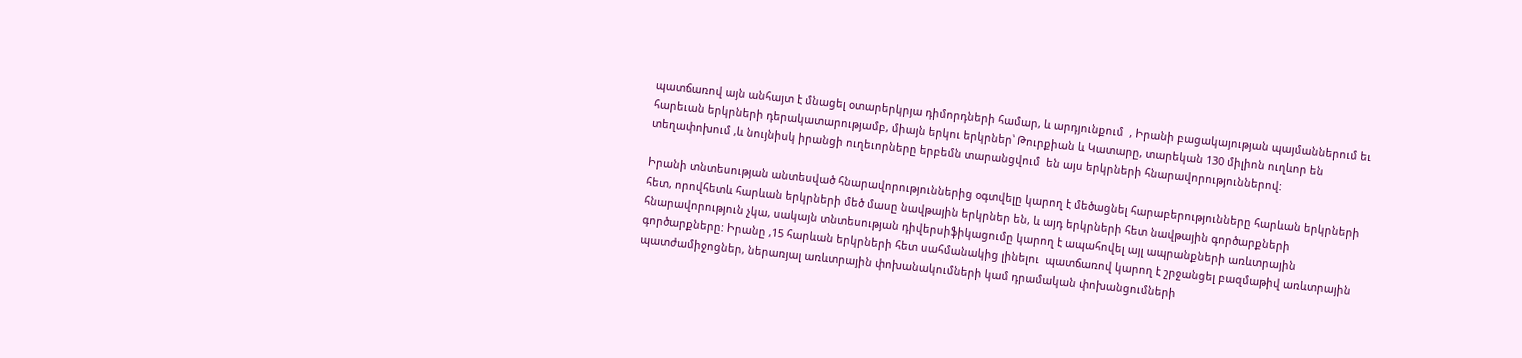պատճառով այն անհայտ է մնացել օտարերկրյա դիմորդների համար, և արդյունքում  , Իրանի բացակայության պայմաններում եւ հարեւան երկրների դերակատարությամբ, միայն երկու երկրներ՝ Թուրքիան և Կատարը, տարեկան 130 միլիոն ուղևոր են տեղափոխում ,և նույնիսկ իրանցի ուղեւորները երբեմն տարանցվում  են այս երկրների հնարավորություններով:

Իրանի տնտեսության անտեսված հնարավորություններից օգտվելը կարող է մեծացնել հարաբերությունները հարևան երկրների հետ, որովհետև հարևան երկրների մեծ մասը նավթային երկրներ են, և այդ երկրների հետ նավթային գործարքների հնարավորություն չկա, սակայն տնտեսության դիվերսիֆիկացումը կարող է ապահովել այլ ապրանքների առևտրային գործարքները: Իրանը ,15 հարևան երկրների հետ սահմանակից լինելու  պատճառով կարող է շրջանցել բազմաթիվ առևտրային պատժամիջոցներ, ներառյալ առևտրային փոխանակումների կամ դրամական փոխանցումների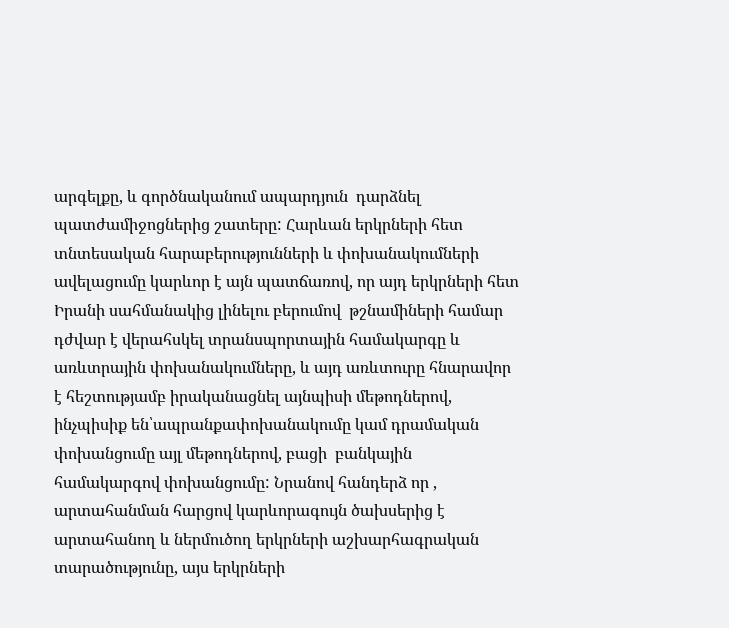արգելքը, և գործնականում ապարդյուն  դարձնել պատժամիջոցներից շատերը: Հարևան երկրների հետ տնտեսական հարաբերությունների և փոխանակումների ավելացումը կարևոր է այն պատճառով, որ այդ երկրների հետ Իրանի սահմանակից լինելու բերումով  թշնամիների համար դժվար է վերահսկել տրանսպորտային համակարգը և առևտրային փոխանակումները, և այդ առևտուրը հնարավոր է հեշտությամբ իրականացնել այնպիսի մեթոդներով, ինչպիսիք են՝ապրանքափոխանակումը կամ դրամական փոխանցումը այլ մեթոդներով, բացի  բանկային համակարգով փոխանցումը: Նրանով հանդերձ որ , արտահանման հարցով կարևորագույն ծախսերից է արտահանող և ներմուծող երկրների աշխարհագրական տարածությունը, այս երկրների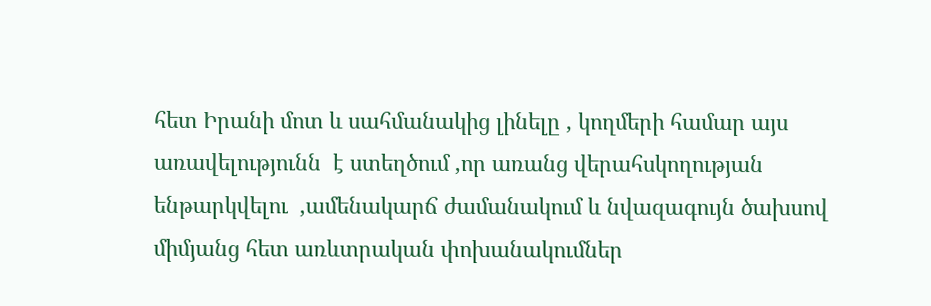հետ Իրանի մոտ և սահմանակից լինելը , կողմերի համար այս առավելությունն  է ստեղծում ,որ առանց վերահսկողության ենթարկվելու  ,ամենակարճ ժամանակում և նվազագույն ծախսով  միմյանց հետ առևտրական փոխանակումներ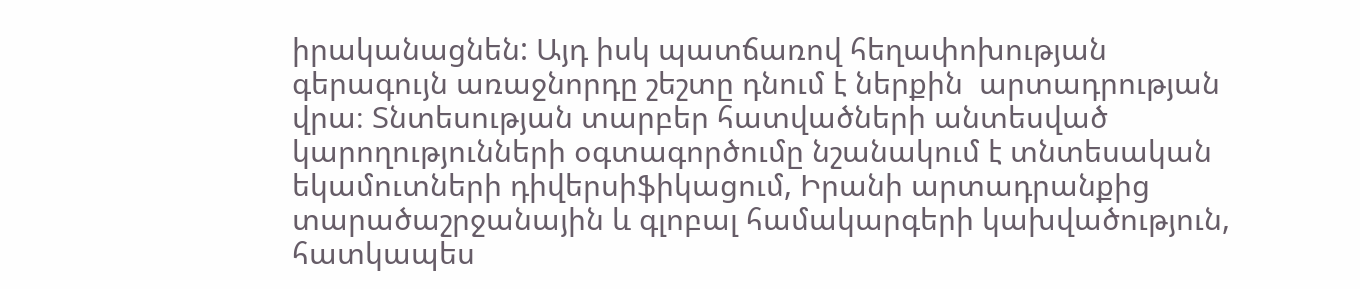իրականացնեն: Այդ իսկ պատճառով հեղափոխության գերագույն առաջնորդը շեշտը դնում է ներքին  արտադրության վրա։ Տնտեսության տարբեր հատվածների անտեսված կարողությունների օգտագործումը նշանակում է տնտեսական եկամուտների դիվերսիֆիկացում, Իրանի արտադրանքից  տարածաշրջանային և գլոբալ համակարգերի կախվածություն, հատկապես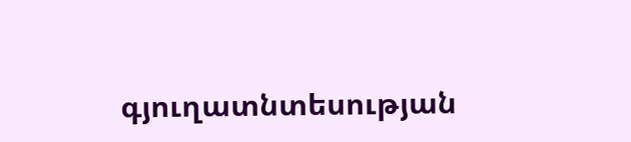գյուղատնտեսության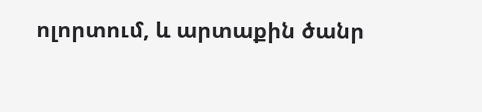ոլորտում, և արտաքին ծանր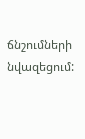ճնշումների նվազեցում: